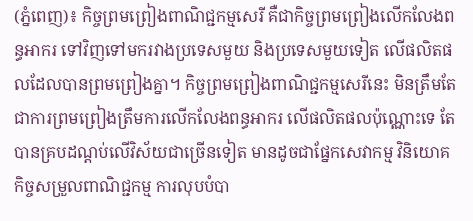(ភ្នំពេញ)៖ កិច្ចព្រមព្រៀងពាណិជ្ជកម្មសេរី គឺជាកិច្ចព្រមព្រៀងលើកលែងពន្ធអាករ ទៅវិញទៅមករវាងប្រទេសមួយ និងប្រទេសមួយទៀត លើផលិតផលដែលបានព្រមព្រៀងគ្នា។ កិច្ចព្រមព្រៀងពាណិជ្ជកម្មសេរីនេះ មិនត្រឹមតែជាការព្រមព្រៀងត្រឹមការលើកលែងពន្ធអាករ លើផលិតផលប៉ុណ្ណោះទេ តែបានគ្របដណ្តប់លើវិស័យជាច្រើនទៀត មានដូចជាផ្នែកសេវាកម្ម វិនិយោគ កិច្ចសម្រួលពាណិជ្ជកម្ម ការលុបបំបា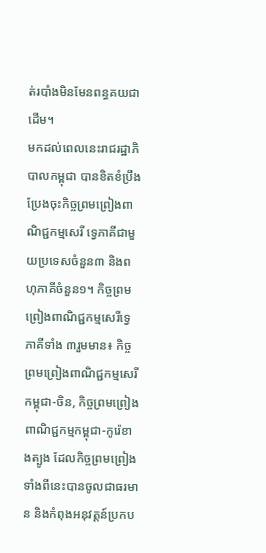ត់របាំងមិនមែនពន្ធគយជាដើម។
មកដល់ពេលនេះរាជរដ្ឋាភិបាលកម្ពុជា បានខិតខំប្រឹងប្រែងចុះកិច្ចព្រមព្រៀងពាណិជ្ជកម្មសេរី ទ្វេភាគីជាមួយប្រទេសចំនួន៣ និងពហុភាគីចំនួន១។ កិច្ចព្រមព្រៀងពាណិជ្ជកម្មសេរីទ្វេភាគីទាំង ៣រួមមាន៖ កិច្ចព្រមព្រៀងពាណិជ្ជកម្មសេរីកម្ពុជា-ចិន, កិច្ចព្រមព្រៀងពាណិជ្ជកម្មកម្ពុជា-កូរ៉េខាងត្បូង ដែលកិច្ចព្រមព្រៀងទាំងពីនេះបានចូលជាធរមាន និងកំពុងអនុវត្តន៍ប្រកប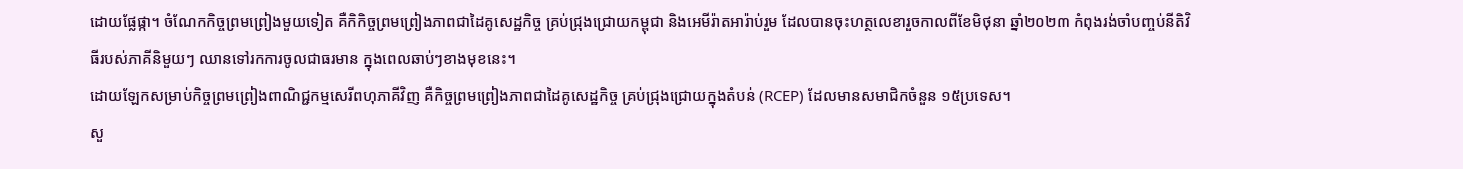ដោយផ្លែផ្កា។ ចំណែកកិច្ចព្រមព្រៀងមួយទៀត គឺកិកិច្ចព្រមព្រៀងភាពជាដៃគូសេដ្ឋកិច្ច គ្រប់ជ្រុងជ្រោយកម្ពុជា និងអេមីរ៉ាតអារ៉ាប់រួម ដែលបានចុះហត្ថលេខារួចកាលពីខែមិថុនា ឆ្នាំ២០២៣ កំពុងរង់ចាំបញ្ចប់នីតិវិធីរបស់ភាគីនិមួយៗ ឈានទៅរកការចូលជាធរមាន ក្នុងពេលឆាប់ៗខាងមុខនេះ។
ដោយឡែកសម្រាប់កិច្ចព្រមព្រៀងពាណិជ្ជកម្មសេរីពហុភាគីវិញ គឺកិច្ចព្រមព្រៀងភាពជាដៃគូសេដ្ឋកិច្ច គ្រប់ជ្រុងជ្រោយក្នុងតំបន់ (RCEP) ដែលមានសមាជិកចំនួន ១៥ប្រទេស។
សួ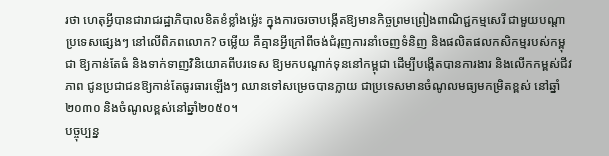រថា ហេតុអ្វីបានជារាជរដ្ឋាភិបាលខិតខំខ្លាំងម្ល៉េះ ក្នុងការចរចាបង្កើតឱ្យមានកិច្ចព្រមព្រៀងពាណិជ្ជកម្មសេរី ជាមួយបណ្តាប្រទេសផ្សេងៗ នៅលើពិភពលោក? ចម្លើយ គឺគ្មានអ្វីក្រៅពីចង់ជំរុញការនាំចេញទំនិញ និងផលិតផលកសិកម្មរបស់កម្ពុជា ឱ្យកាន់តែធំ និងទាក់ទាញវិនិយោគពីបរទេស ឱ្យមកបណ្តាក់ទុននៅកម្ពុជា ដើម្បីបង្កើតបានការងារ និងលើកកម្ពស់ជីវភាព ជូនប្រជាជនឱ្យកាន់តែធូរធារឡើងៗ ឈានទៅសម្រេចបានក្លាយ ជាប្រទេសមានចំណូលមធ្យមកម្រិតខ្ពស់ នៅឆ្នាំ២០៣០ និងចំណូលខ្ពស់នៅឆ្នាំ២០៥០។
បច្ចុប្បន្ន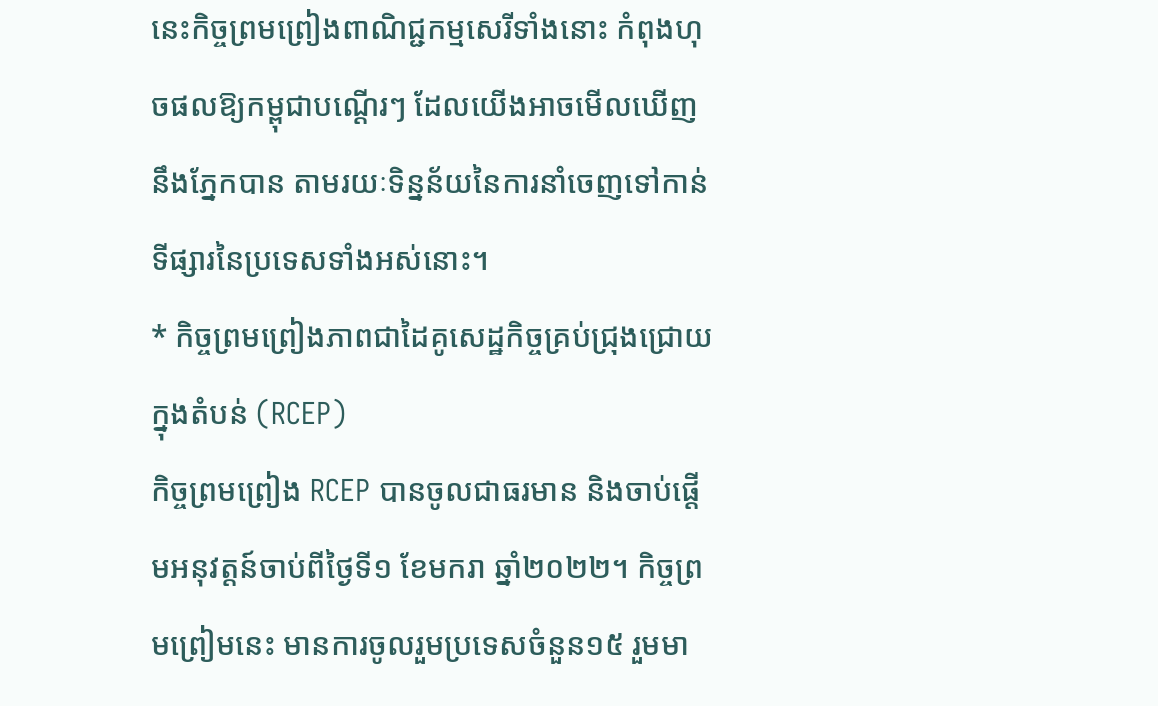នេះកិច្ចព្រមព្រៀងពាណិជ្ជកម្មសេរីទាំងនោះ កំពុងហុចផលឱ្យកម្ពុជាបណ្តើរៗ ដែលយើងអាចមើលឃើញនឹងភ្នែកបាន តាមរយៈទិន្នន័យនៃការនាំចេញទៅកាន់ទីផ្សារនៃប្រទេសទាំងអស់នោះ។
* កិច្ចព្រមព្រៀងភាពជាដៃគូសេដ្ឋកិច្ចគ្រប់ជ្រុងជ្រោយក្នុងតំបន់ (RCEP)
កិច្ចព្រមព្រៀង RCEP បានចូលជាធរមាន និងចាប់ផ្តើមអនុវត្តន៍ចាប់ពីថ្ងៃទី១ ខែមករា ឆ្នាំ២០២២។ កិច្ចព្រមព្រៀមនេះ មានការចូលរួមប្រទេសចំនួន១៥ រួមមា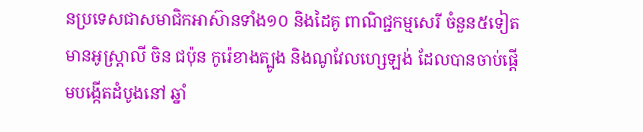នប្រទេសជាសមាជិកអាស៊ានទាំង១០ និងដៃគូ ពាណិជ្ជកម្មសេរី ចំនួន៥ទៀត មានអូស្ត្រាលី ចិន ជប៉ុន កូរ៉េខាងត្បូង និងណូវែលហ្សេឡង់ ដែលបានចាប់ផ្តើមបង្កើតដំបូងនៅ ឆ្នាំ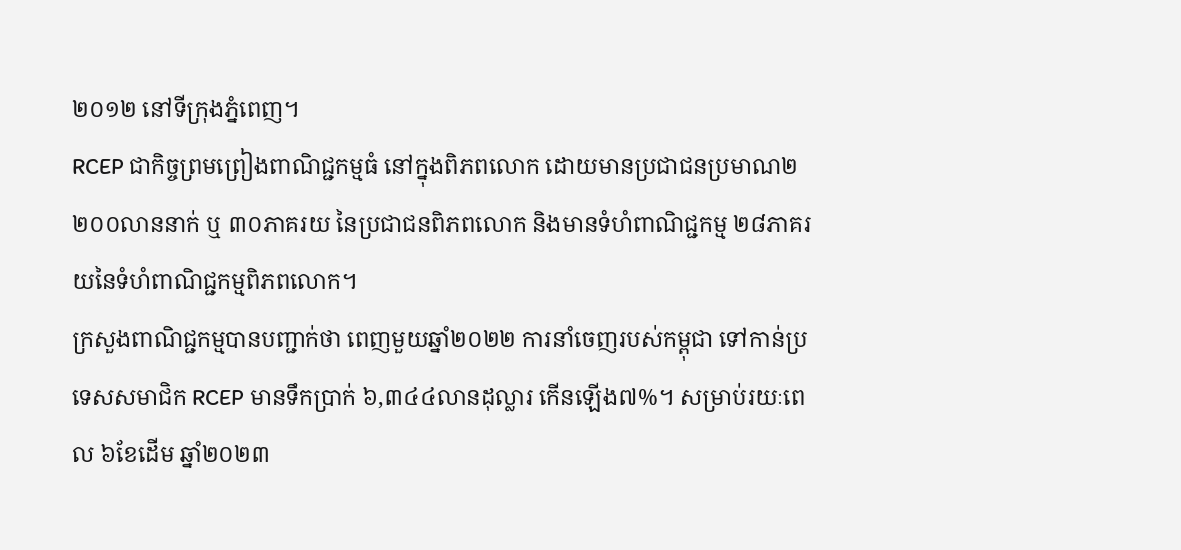២០១២ នៅទីក្រុងភ្នំពេញ។
RCEP ជាកិច្ចព្រមព្រៀងពាណិជ្ជកម្មធំ នៅក្នុងពិភពលោក ដោយមានប្រជាជនប្រមាណ២ ២០០លាននាក់ ឬ ៣០ភាគរយ នៃប្រជាជនពិភពលោក និងមានទំហំពាណិជ្ជកម្ម ២៨ភាគរយនៃទំហំពាណិជ្ជកម្មពិភពលោក។
ក្រសួងពាណិជ្ជកម្មបានបញ្ជាក់ថា ពេញមួយឆ្នាំ២០២២ ការនាំចេញរបស់កម្ពុជា ទៅកាន់ប្រទេសសមាជិក RCEP មានទឹកប្រាក់ ៦,៣៤៤លានដុល្លារ កើនឡើង៧%។ សម្រាប់រយៈពេល ៦ខែដើម ឆ្នាំ២០២៣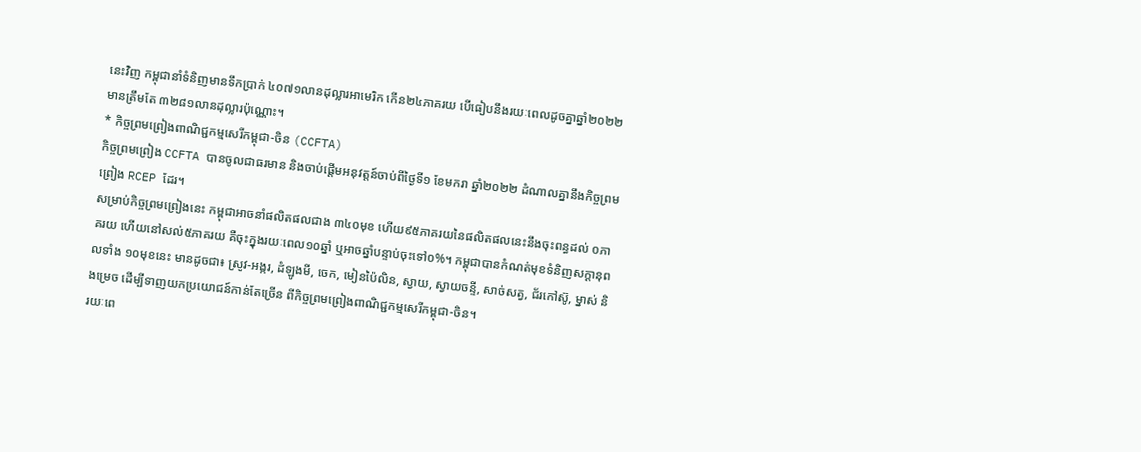នេះវិញ កម្ពុជានាំទំនិញមានទឹកប្រាក់ ៤០៧១លានដុល្លារអាមេរិក កើន២៤ភាគរយ បើធៀបនឹងរយៈពេលដូចគ្នាឆ្នាំ២០២២ មានត្រឹមតែ ៣២៨១លានដុល្លារប៉ុណ្ណោះ។
* កិច្ចព្រមព្រៀងពាណិជ្ជកម្មសេរីកម្ពុជា-ចិន (CCFTA)
កិច្ចព្រមព្រៀង CCFTA បានចូលជាធរមាន និងចាប់ផ្តើមអនុវត្តន៍ចាប់ពីថ្ងៃទី១ ខែមករា ឆ្នាំ២០២២ ដំណាលគ្នានឹងកិច្ចព្រមព្រៀង RCEP ដែរ។
សម្រាប់កិច្ចព្រមព្រៀងនេះ កម្ពុជាអាចនាំផលិតផលជាង ៣៤០មុខ ហើយ៩៥ភាគរយនៃផលិតផលនេះនឹងចុះពន្ធដល់ ០ភាគរយ ហើយនៅសល់៥ភាគរយ គឺចុះក្នុងរយៈពេល១០ឆ្នាំ ឬអាចឆ្នាំបន្ទាប់ចុះទៅ០%។ កម្ពុជាបានកំណត់មុខទំនិញសក្ដានុពលទាំង ១០មុខនេះ មានដូចជា៖ ស្រូវ-អង្ករ, ដំឡូងមី, ចេក, មៀនប៉ៃលិន, ស្វាយ, ស្វាយចន្ទី, សាច់សត្វ, ជ័រកៅស៊ូ, ម្នាស់ និងម្រេច ដើម្បីទាញយកប្រយោជន៍កាន់តែច្រើន ពីកិច្ចព្រមព្រៀងពាណិជ្ជកម្មសេរីកម្ពុជា-ចិន។
រយៈពេ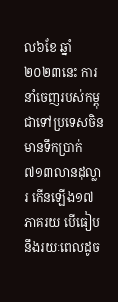ល៦ខែ ឆ្នាំ២០២៣នេះ ការនាំចេញរបស់កម្ពុជាទៅប្រទេសចិន មានទឹកប្រាក់៧១៣លានដុល្លារ កើនឡើង១៧ភាគរយ បើធៀបនឹងរយៈពេលដូច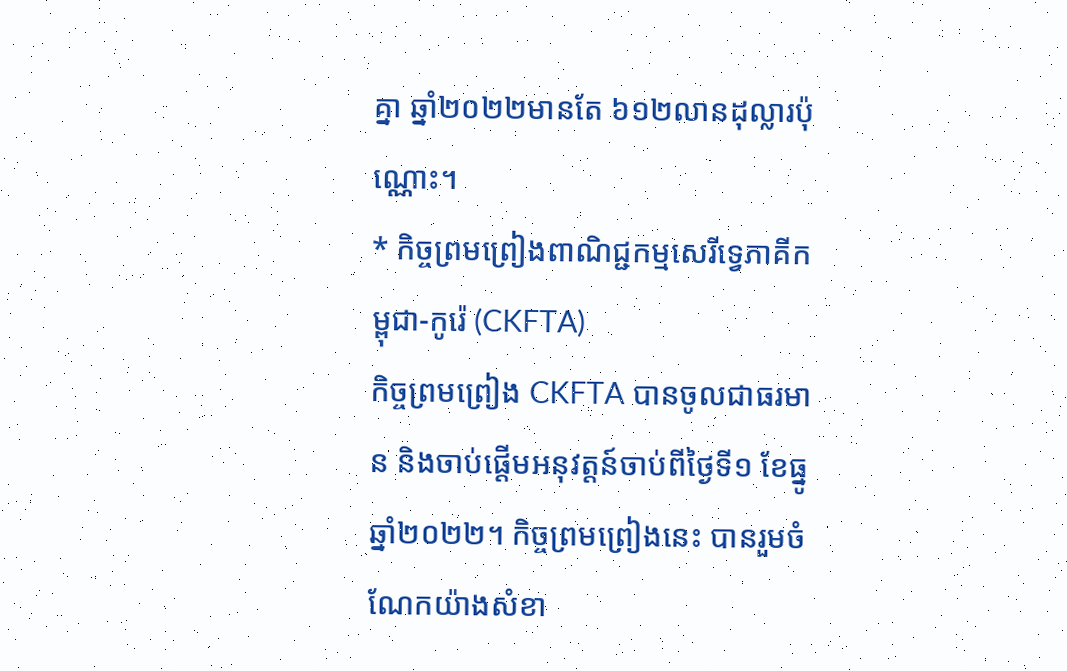គ្នា ឆ្នាំ២០២២មានតែ ៦១២លានដុល្លារប៉ុណ្ណោះ។
* កិច្ចព្រមព្រៀងពាណិជ្ជកម្មសេរីទ្វេភាគីកម្ពុជា-កូរ៉េ (CKFTA)
កិច្ចព្រមព្រៀង CKFTA បានចូលជាធរមាន និងចាប់ផ្តើមអនុវត្តន៍ចាប់ពីថ្ងៃទី១ ខែធ្នូ ឆ្នាំ២០២២។ កិច្ចព្រមព្រៀងនេះ បានរួមចំណែកយ៉ាងសំខា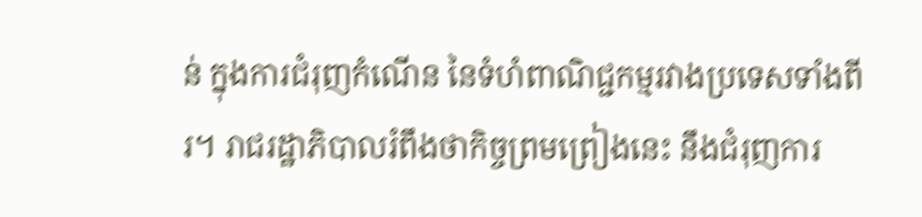ន់ ក្នុងការជំរុញកំណើន នៃទំហំពាណិជ្ជកម្មរវាងប្រទេសទាំងពីរ។ រាជរដ្ឋាភិបាលរំពឹងថាកិច្ចព្រមព្រៀងនេះ នឹងជំរុញការ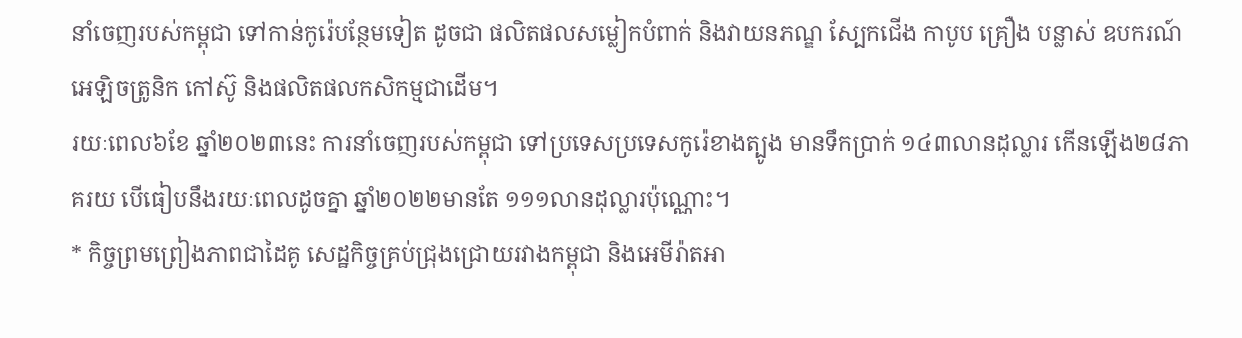នាំចេញរបស់កម្ពុជា ទៅកាន់កូរ៉េបន្ថែមទៀត ដូចជា ផលិតផលសម្លៀកបំពាក់ និងវាយនភណ្ឌ ស្បែកជើង កាបូប គ្រឿង បន្លាស់ ឧបករណ៍អេឡិចត្រូនិក កៅស៊ូ និងផលិតផលកសិកម្មជាដើម។
រយៈពេល៦ខែ ឆ្នាំ២០២៣នេះ ការនាំចេញរបស់កម្ពុជា ទៅប្រទេសប្រទេសកូរ៉េខាងត្បូង មានទឹកប្រាក់ ១៤៣លានដុល្លារ កើនឡើង២៨ភាគរយ បើធៀបនឹងរយៈពេលដូចគ្នា ឆ្នាំ២០២២មានតែ ១១១លានដុល្លារប៉ុណ្ណោះ។
* កិច្ចព្រមព្រៀងភាពជាដៃគូ សេដ្ឋកិច្ចគ្រប់ជ្រុងជ្រោយរវាងកម្ពុជា និងអេមីរ៉ាតអា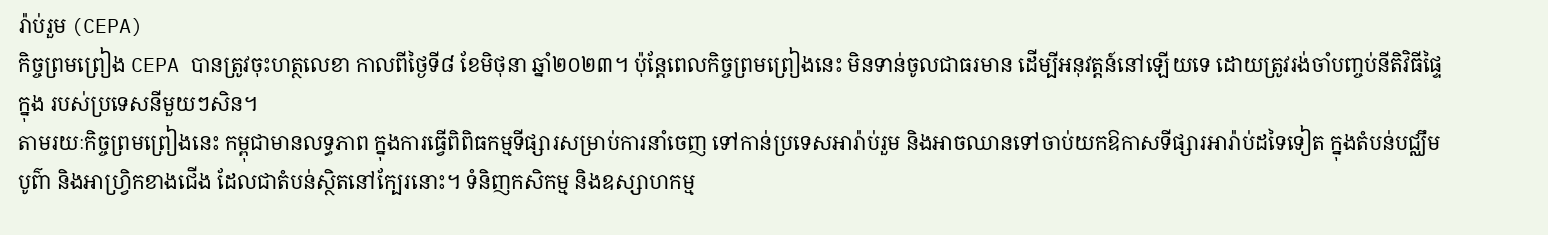រ៉ាប់រួម (CEPA)
កិច្ចព្រមព្រៀង CEPA បានត្រូវចុះហត្ថលេខា កាលពីថ្ងៃទី៨ ខែមិថុនា ឆ្នាំ២០២៣។ ប៉ុន្តែពេលកិច្ចព្រមព្រៀងនេះ មិនទាន់ចូលជាធរមាន ដើម្បីអនុវត្តន៍នៅឡើយទេ ដោយត្រូវរង់ចាំបញ្ចប់នីតិវិធីផ្ទៃក្នុង របស់ប្រទេសនីមួយៗសិន។
តាមរយៈកិច្ចព្រមព្រៀងនេះ កម្ពុជាមានលទ្ធភាព ក្នុងការធ្វើពិពិធកម្មទីផ្សារសម្រាប់ការនាំចេញ ទៅកាន់ប្រទេសអារ៉ាប់រួម និងអាចឈានទៅចាប់យកឱកាសទីផ្សារអារ៉ាប់ដទៃទៀត ក្នុងតំបន់បជ្ឈឹមបូព៌ា និងអាហ្រ្វិកខាងជើង ដែលជាតំបន់ស្ថិតនៅក្បែរនោះ។ ទំនិញកសិកម្ម និងឧស្សាហកម្ម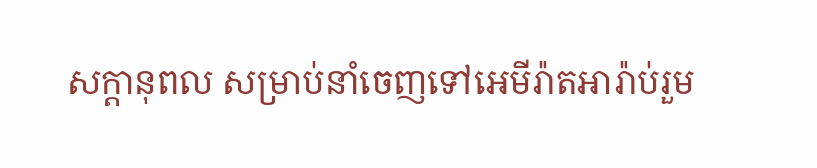សក្តានុពល សម្រាប់នាំចេញទៅអេមីរ៉ាតអារ៉ាប់រួម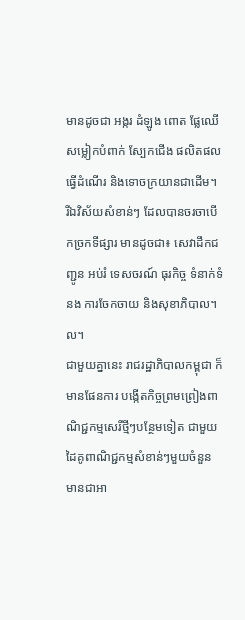មានដូចជា អង្ករ ដំឡូង ពោត ផ្លែឈើ សម្លៀកបំពាក់ ស្បែកជើង ផលិតផលធ្វើដំណើរ និងទោចក្រយានជាដើម។ រីឯវិស័យសំខាន់ៗ ដែលបានចរចាបើកច្រកទីផ្សារ មានដូចជា៖ សេវាដឹកជញ្ជូន អប់រំ ទេសចរណ៍ ធុរកិច្ច ទំនាក់ទំនង ការចែកចាយ និងសុខាភិបាល។ល។
ជាមួយគ្នានេះ រាជរដ្ឋាភិបាលកម្ពុជា ក៏មានផែនការ បង្កើតកិច្ចព្រមព្រៀងពាណិជ្ជកម្មសេរីថ្មីៗបន្ថែមទៀត ជាមួយដៃគូពាណិជ្ជកម្មសំខាន់ៗមួយចំនួន មានជាអា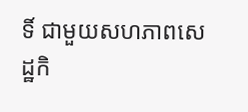ទិ៍ ជាមួយសហភាពសេដ្ឋកិ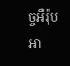ច្ចអឺរ៉ុប អា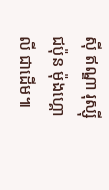ស៊ី ឥណ្ឌា រុស្ស៊ី ជប៉ុន ម៉ុងហ្គោលី ជាដើម៕